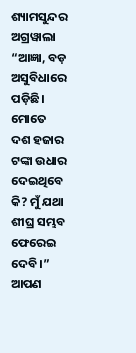ଶ୍ୟାମସୁନ୍ଦର ଅଗ୍ରୱାଲା
“ଆଜ୍ଞା, ବଡ଼ ଅସୁବିଧାରେ ପଡ଼ିଛି। ମୋତେ ଦଶ ହଜାର ଟଙ୍କା ଉଧାର ଦେଇଥିବେ କି? ମୁଁ ଯଥା ଶୀଘ୍ର ସମ୍ଭବ ଫେରେଇ ଦେବି।” ଆପଣ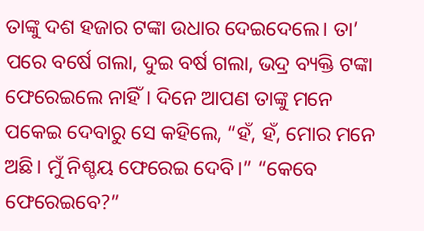ତାଙ୍କୁ ଦଶ ହଜାର ଟଙ୍କା ଉଧାର ଦେଇଦେଲେ। ତା’ ପରେ ବର୍ଷେ ଗଲା, ଦୁଇ ବର୍ଷ ଗଲା, ଭଦ୍ର ବ୍ୟକ୍ତି ଟଙ୍କା ଫେରେଇଲେ ନାହିଁ। ଦିନେ ଆପଣ ତାଙ୍କୁ ମନେ ପକେଇ ଦେବାରୁ ସେ କହିଲେ, “ହଁ, ହଁ, ମୋର ମନେ ଅଛି। ମୁଁ ନିଶ୍ଚୟ ଫେରେଇ ଦେବି।” “କେବେ ଫେରେଇବେ?”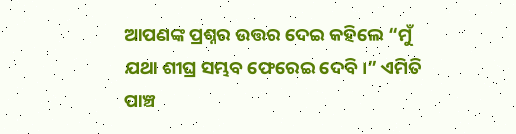ଆପଣଙ୍କ ପ୍ରଶ୍ନର ଉତ୍ତର ଦେଇ କହିଲେ “ମୁଁ ଯଥା ଶୀଘ୍ର ସମ୍ଭବ ଫେରେଇ ଦେବି।” ଏମିତି ପାଞ୍ଚ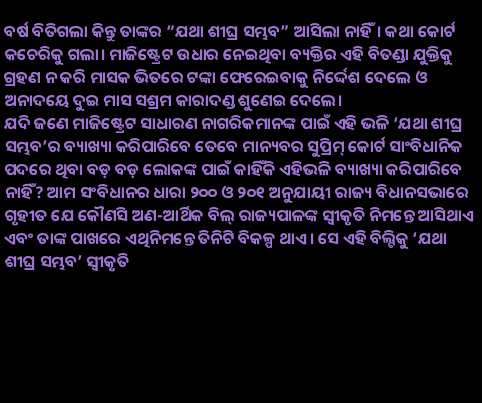ବର୍ଷ ବିତିଗଲା କିନ୍ତୁ ତାଙ୍କର “ଯଥା ଶୀଘ୍ର ସମ୍ଭବ” ଆସିଲା ନାହିଁ। କଥା କୋର୍ଟ କଚେରିକୁ ଗଲା। ମାଜିଷ୍ଟ୍ରେଟ ଉଧାର ନେଇଥିବା ବ୍ୟକ୍ତିର ଏହି ବିତଣ୍ଡା ଯୁକ୍ତିକୁ ଗ୍ରହଣ ନ କରି ମାସକ ଭିତରେ ଟଙ୍କା ଫେରେଇବାକୁ ନିର୍ଦ୍ଦେଶ ଦେଲେ ଓ ଅନାଦୟେ ଦୁଇ ମାସ ସଶ୍ରମ କାରାଦଣ୍ଡ ଶୁଣେଇ ଦେଲେ।
ଯଦି ଜଣେ ମାଜିଷ୍ଟ୍ରେଟ ସାଧାରଣ ନାଗରିକମାନଙ୍କ ପାଇଁ ଏହି ଭଳି ‘ଯଥା ଶୀଘ୍ର ସମ୍ଭବ’ର ବ୍ୟାଖ୍ୟା କରିପାରିବେ ତେବେ ମାନ୍ୟବର ସୁପ୍ରିମ୍ କୋର୍ଟ ସାଂବିଧାନିକ ପଦରେ ଥିବା ବଡ଼ ବଡ଼ ଲୋକଙ୍କ ପାଇଁ କାହିଁକି ଏହିଭଳି ବ୍ୟାଖ୍ୟା କରିପାରିବେ ନାହିଁ? ଆମ ସଂବିଧାନର ଧାରା ୨୦୦ ଓ ୨୦୧ ଅନୁଯାୟୀ ରାଜ୍ୟ ବିଧାନସଭାରେ ଗୃହୀତ ଯେ କୌଣସି ଅଣ-ଆର୍ଥିକ ବିଲ୍ ରାଜ୍ୟପାଳଙ୍କ ସ୍ୱୀକୃତି ନିମନ୍ତେ ଆସିଥାଏ ଏବଂ ତାଙ୍କ ପାଖରେ ଏଥିନିମନ୍ତେ ତିନିଟି ବିକଳ୍ପ ଥାଏ। ସେ ଏହି ବିଲ୍ଟିକୁ ‘ଯଥା ଶୀଘ୍ର ସମ୍ଭବ’ ସ୍ୱୀକୃତି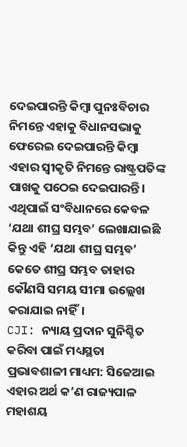ଦେଇପାରନ୍ତି କିମ୍ବା ପୁନଃବିଚାର ନିମନ୍ତେ ଏହାକୁ ବିଧାନସଭାକୁ ଫେରେଇ ଦେଇପାରନ୍ତି କିମ୍ବା ଏହାର ସ୍ୱୀକୃତି ନିମନ୍ତେ ରାଷ୍ଟ୍ରପତିଙ୍କ ପାଖକୁ ପଠେଇ ଦେଇପାରନ୍ତି। ଏଥିପାଇଁ ସଂବିଧାନରେ କେବଳ ‘ଯଥା ଶୀଘ୍ର ସମ୍ଭବ’ ଲେଖାଯାଇଛି କିନ୍ତୁ ଏହି ‘ଯଥା ଶୀଘ୍ର ସମ୍ଭବ’ କେତେ ଶୀଘ୍ର ସମ୍ଭବ ତାହାର କୌଣସି ସମୟ ସୀମା ଉଲ୍ଲେଖ କରାଯାଇ ନାହିଁ।
CJI: ନ୍ୟାୟ ପ୍ରଦାନ ସୁନିଶ୍ଚିତ କରିବା ପାଇଁ ମଧ୍ୟସ୍ଥତା ପ୍ରଭାବଶାଳୀ ମାଧ୍ୟମ: ସିଜେଆଇ
ଏହାର ଅର୍ଥ କ’ଣ ରାଜ୍ୟପାଳ ମହାଶୟ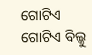ଗୋଟିଏ ଗୋଟିଏ ବିଲ୍କୁ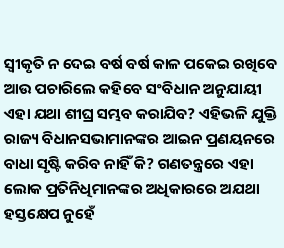ସ୍ୱୀକୃତି ନ ଦେଇ ବର୍ଷ ବର୍ଷ କାଳ ପକେଇ ରଖିବେ ଆଉ ପଚାରିଲେ କହିବେ ସଂବିଧାନ ଅନୁଯାୟୀ ଏହା ଯଥା ଶୀଘ୍ର ସମ୍ଭବ କରାଯିବ? ଏହିଭଳି ଯୁକ୍ତି ରାଜ୍ୟ ବିଧାନସଭାମାନଙ୍କର ଆଇନ ପ୍ରଣୟନରେ ବାଧା ସୃଷ୍ଟି କରିବ ନାହିଁ କି? ଗଣତନ୍ତ୍ରରେ ଏହା ଲୋକ ପ୍ରତିନିଧିମାନଙ୍କର ଅଧିକାରରେ ଅଯଥା ହସ୍ତକ୍ଷେପ ନୁହେଁ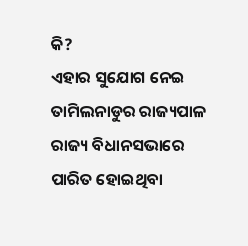କି?
ଏହାର ସୁଯୋଗ ନେଇ ତାମିଲନାଡୁର ରାଜ୍ୟପାଳ ରାଜ୍ୟ ବିଧାନସଭାରେ ପାରିତ ହୋଇଥିବା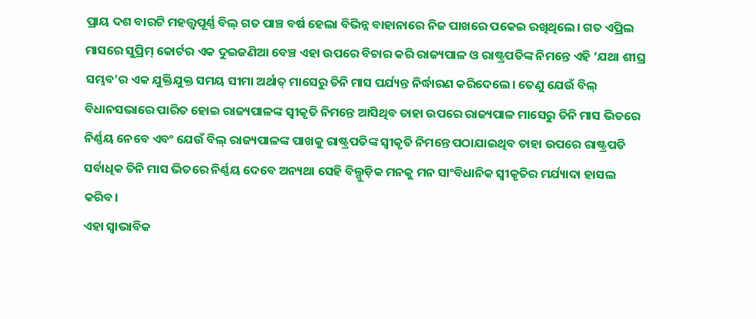ପ୍ରାୟ ଦଶ ବାରଟି ମହତ୍ତ୍ବପୂର୍ଣ୍ଣ ବିଲ୍ ଗତ ପାଞ୍ଚ ବର୍ଷ ହେଲା ବିଭିନ୍ନ ବାହାନାରେ ନିଜ ପାଖରେ ପକେଇ ରଖିଥିଲେ। ଗତ ଏପ୍ରିଲ ମାସରେ ସୁପ୍ରିମ୍ କୋର୍ଟର ଏକ ଦୁଇଜଣିଆ ବେଞ୍ଚ ଏହା ଉପରେ ବିଚାର କରି ରାଜ୍ୟପାଳ ଓ ରାଷ୍ଟ୍ରପତିଙ୍କ ନିମନ୍ତେ ଏହି ‘ଯଥା ଶୀଘ୍ର ସମ୍ଭବ’ର ଏକ ଯୁକ୍ତିଯୁକ୍ତ ସମୟ ସୀମା ଅର୍ଥାତ୍ ମାସେରୁ ତିନି ମାସ ପର୍ଯ୍ୟନ୍ତ ନିର୍ଦ୍ଧାରଣ କରିଦେଲେ। ତେଣୁ ଯେଉଁ ବିଲ୍ ବିଧାନସଭାରେ ପାରିତ ହୋଇ ରାଜ୍ୟପାଳଙ୍କ ସ୍ୱୀକୃତି ନିମନ୍ତେ ଆସିଥିବ ତାହା ଉପରେ ରାଜ୍ୟପାଳ ମାସେରୁ ତିନି ମାସ ଭିତରେ ନିର୍ଣ୍ଣୟ ନେବେ ଏବଂ ଯେଉଁ ବିଲ୍ ରାଜ୍ୟପାଳଙ୍କ ପାଖକୁ ରାଷ୍ଟ୍ରପତିଙ୍କ ସ୍ୱୀକୃତି ନିମନ୍ତେ ପଠାଯାଇଥିବ ତାହା ଉପରେ ରାଷ୍ଟ୍ରପତି ସର୍ବାଧିକ ତିନି ମାସ ଭିତରେ ନିର୍ଣ୍ଣୟ ଦେବେ ଅନ୍ୟଥା ସେହି ବିଲ୍ଗୁଡ଼ିକ ମନକୁ ମନ ସାଂବିଧାନିକ ସ୍ୱୀକୃତିର ମର୍ଯ୍ୟାଦା ହାସଲ କରିବ।
ଏହା ସ୍ୱାଭାବିକ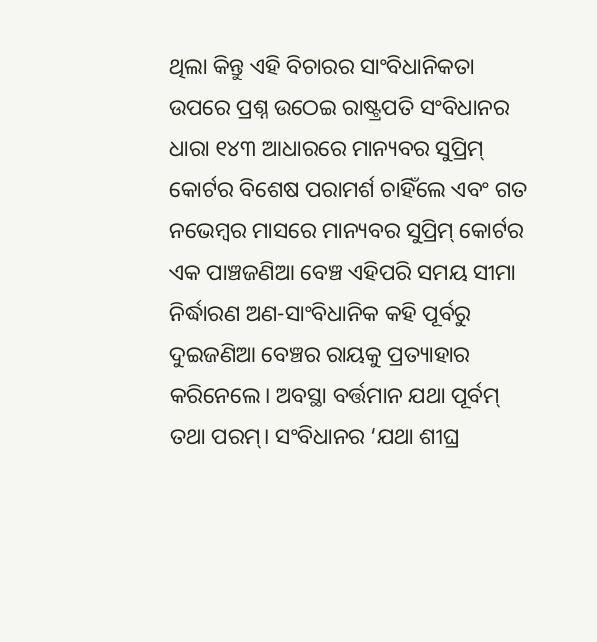ଥିଲା କିନ୍ତୁ ଏହି ବିଚାରର ସାଂବିଧାନିକତା ଉପରେ ପ୍ରଶ୍ନ ଉଠେଇ ରାଷ୍ଟ୍ରପତି ସଂବିଧାନର ଧାରା ୧୪୩ ଆଧାରରେ ମାନ୍ୟବର ସୁପ୍ରିମ୍ କୋର୍ଟର ବିଶେଷ ପରାମର୍ଶ ଚାହିଁଲେ ଏବଂ ଗତ ନଭେମ୍ବର ମାସରେ ମାନ୍ୟବର ସୁପ୍ରିମ୍ କୋର୍ଟର ଏକ ପାଞ୍ଚଜଣିଆ ବେଞ୍ଚ ଏହିପରି ସମୟ ସୀମା ନିର୍ଦ୍ଧାରଣ ଅଣ-ସାଂବିଧାନିକ କହି ପୂର୍ବରୁ ଦୁଇଜଣିଆ ବେଞ୍ଚର ରାୟକୁ ପ୍ରତ୍ୟାହାର କରିନେଲେ। ଅବସ୍ଥା ବର୍ତ୍ତମାନ ଯଥା ପୂର୍ବମ୍ ତଥା ପରମ୍। ସଂବିଧାନର ‘ଯଥା ଶୀଘ୍ର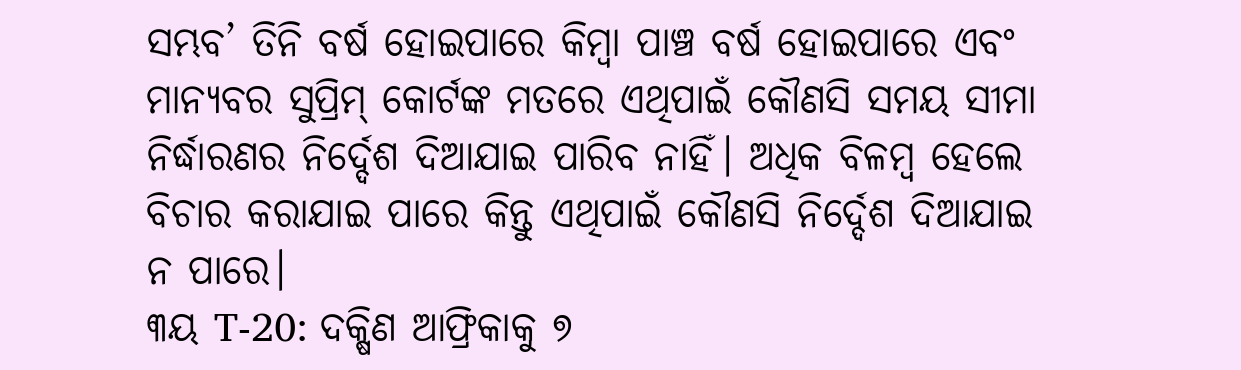ସମ୍ଭବ’ ତିନି ବର୍ଷ ହୋଇପାରେ କିମ୍ବା ପାଞ୍ଚ ବର୍ଷ ହୋଇପାରେ ଏବଂ ମାନ୍ୟବର ସୁପ୍ରିମ୍ କୋର୍ଟଙ୍କ ମତରେ ଏଥିପାଇଁ କୌଣସି ସମୟ ସୀମା ନିର୍ଦ୍ଧାରଣର ନିର୍ଦ୍ଦେଶ ଦିଆଯାଇ ପାରିବ ନାହିଁ। ଅଧିକ ବିଳମ୍ବ ହେଲେ ବିଚାର କରାଯାଇ ପାରେ କିନ୍ତୁ ଏଥିପାଇଁ କୌଣସି ନିର୍ଦ୍ଦେଶ ଦିଆଯାଇ ନ ପାରେ।
୩ୟ T-20: ଦକ୍ଷିଣ ଆଫ୍ରିକାକୁ ୭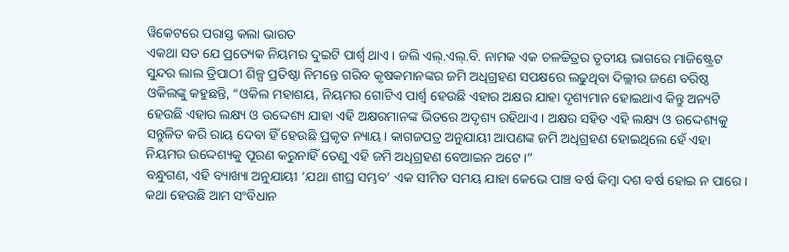ୱିକେଟରେ ପରାସ୍ତ କଲା ଭାରତ
ଏକଥା ସତ ଯେ ପ୍ରତ୍ୟେକ ନିୟମର ଦୁଇଟି ପାର୍ଶ୍ବ ଥାଏ। ଜଲି ଏଲ୍.ଏଲ୍.ବି. ନାମକ ଏକ ଚଳଚ୍ଚିତ୍ରର ତୃତୀୟ ଭାଗରେ ମାଜିଷ୍ଟ୍ରେଟ ସୁନ୍ଦର ଲାଲ ତ୍ରିପାଠୀ ଶିଳ୍ପ ପ୍ରତିଷ୍ଠା ନିମନ୍ତେ ଗରିବ କୃଷକମାନଙ୍କର ଜମି ଅଧିଗ୍ରହଣ ସପକ୍ଷରେ ଲଢୁଥିବା ଦିଲ୍ଲୀର ଜଣେ ବରିଷ୍ଠ ଓକିଲଙ୍କୁ କହୁଛନ୍ତି, “ଓକିଲ ମହାଶୟ, ନିୟମର ଗୋଟିଏ ପାର୍ଶ୍ବ ହେଉଛି ଏହାର ଅକ୍ଷର ଯାହା ଦୃଶ୍ୟମାନ ହୋଇଥାଏ କିନ୍ତୁ ଅନ୍ୟଟି ହେଉଛି ଏହାର ଲକ୍ଷ୍ୟ ଓ ଉଦ୍ଦେଶ୍ୟ ଯାହା ଏହି ଅକ୍ଷରମାନଙ୍କ ଭିତରେ ଅଦୃଶ୍ୟ ରହିଥାଏ। ଅକ୍ଷର ସହିତ ଏହି ଲକ୍ଷ୍ୟ ଓ ଉଦ୍ଦେଶ୍ୟକୁ ସନ୍ତୁଳିତ କରି ରାୟ ଦେବା ହିଁ ହେଉଛି ପ୍ରକୃତ ନ୍ୟାୟ। କାଗଜପତ୍ର ଅନୁଯାୟୀ ଆପଣଙ୍କ ଜମି ଅଧିଗ୍ରହଣ ହୋଇଥିଲେ ହେଁ ଏହା ନିୟମର ଉଦ୍ଦେଶ୍ୟକୁ ପୂରଣ କରୁନାହିଁ ତେଣୁ ଏହି ଜମି ଅଧିଗ୍ରହଣ ବେଆଇନ ଅଟେ।”
ବନ୍ଧୁଗଣ, ଏହି ବ୍ୟାଖ୍ୟା ଅନୁଯାୟୀ ‘ଯଥା ଶୀଘ୍ର ସମ୍ଭବ’ ଏକ ସୀମିତ ସମୟ ଯାହା କେଭେ ପାଞ୍ଚ ବର୍ଷ କିମ୍ବା ଦଶ ବର୍ଷ ହୋଇ ନ ପାରେ। କଥା ହେଉଛି ଆମ ସଂବିଧାନ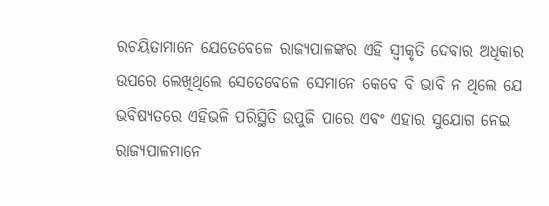ରଚୟିତାମାନେ ଯେତେବେଳେ ରାଜ୍ୟପାଳଙ୍କର ଏହି ସ୍ୱୀକୃତି ଦେବାର ଅଧିକାର ଉପରେ ଲେଖିଥିଲେ ସେତେବେଳେ ସେମାନେ କେବେ ବି ଭାବି ନ ଥିଲେ ଯେ ଭବିଷ୍ୟତରେ ଏହିଭଳି ପରିସ୍ଥିତି ଉପୁଜି ପାରେ ଏବଂ ଏହାର ସୁଯୋଗ ନେଇ ରାଜ୍ୟପାଳମାନେ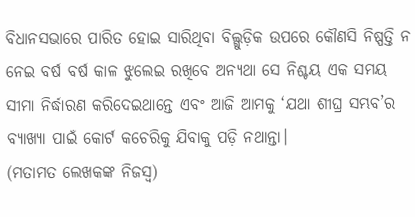ବିଧାନସଭାରେ ପାରିତ ହୋଇ ସାରିଥିବା ବିଲ୍ଗୁଡ଼ିକ ଉପରେ କୌଣସି ନିଷ୍ପତ୍ତି ନ ନେଇ ବର୍ଷ ବର୍ଷ କାଳ ଝୁଲେଇ ରଖିବେ ଅନ୍ୟଥା ସେ ନିଶ୍ଚୟ ଏକ ସମୟ ସୀମା ନିର୍ଦ୍ଧାରଣ କରିଦେଇଥାନ୍ତେ ଏବଂ ଆଜି ଆମକୁ ‘ଯଥା ଶୀଘ୍ର ସମ୍ଭବ’ର ବ୍ୟାଖ୍ୟା ପାଇଁ କୋର୍ଟ କଚେରିକୁ ଯିବାକୁ ପଡ଼ି ନଥାନ୍ତା।
(ମତାମତ ଲେଖକଙ୍କ ନିଜସ୍ବ)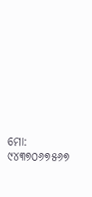ମୋ: ୯୪୩୭୦୬୭୫୬୭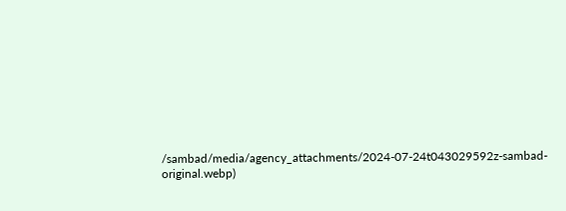/sambad/media/agency_attachments/2024-07-24t043029592z-sambad-original.webp)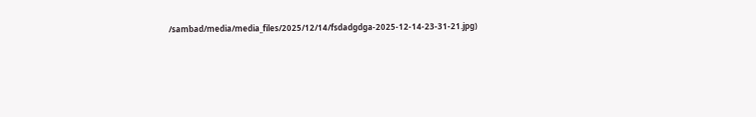/sambad/media/media_files/2025/12/14/fsdadgdga-2025-12-14-23-31-21.jpg)